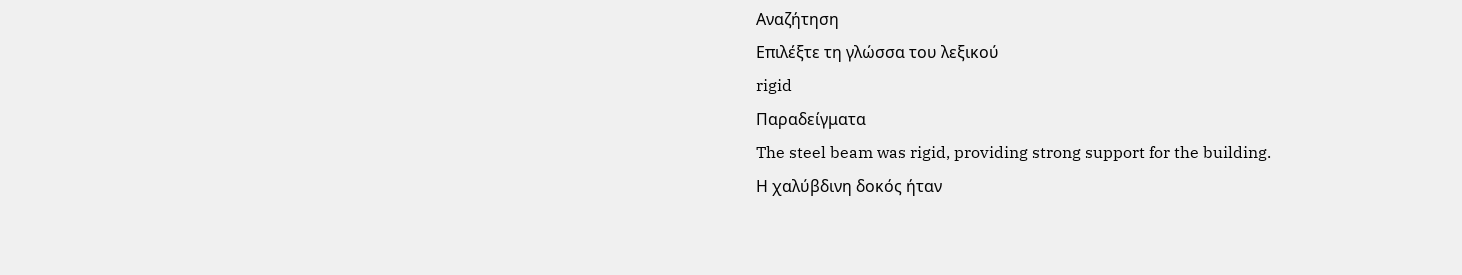Αναζήτηση
Επιλέξτε τη γλώσσα του λεξικού
rigid
Παραδείγματα
The steel beam was rigid, providing strong support for the building.
Η χαλύβδινη δοκός ήταν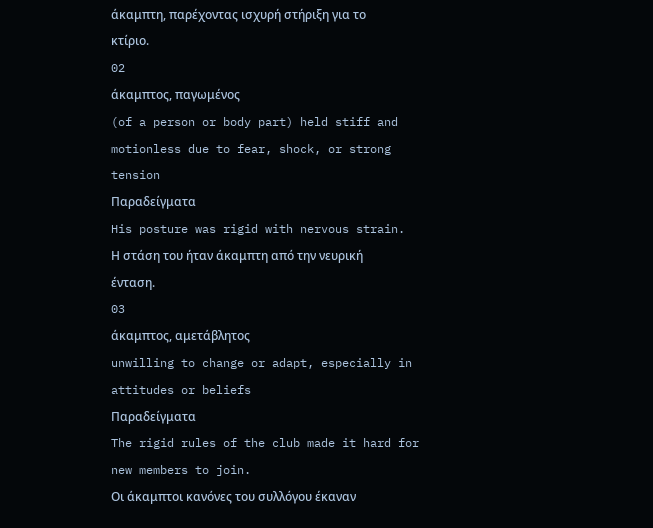άκαμπτη, παρέχοντας ισχυρή στήριξη για το κτίριο.
02
άκαμπτος, παγωμένος
(of a person or body part) held stiff and motionless due to fear, shock, or strong tension
Παραδείγματα
His posture was rigid with nervous strain.
Η στάση του ήταν άκαμπτη από την νευρική ένταση.
03
άκαμπτος, αμετάβλητος
unwilling to change or adapt, especially in attitudes or beliefs
Παραδείγματα
The rigid rules of the club made it hard for new members to join.
Οι άκαμπτοι κανόνες του συλλόγου έκαναν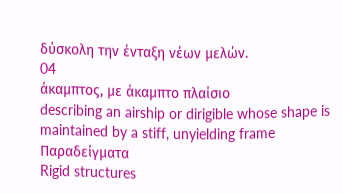δύσκολη την ένταξη νέων μελών.
04
άκαμπτος, με άκαμπτο πλαίσιο
describing an airship or dirigible whose shape is maintained by a stiff, unyielding frame
Παραδείγματα
Rigid structures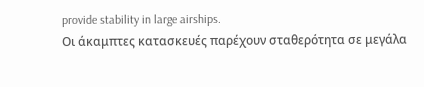provide stability in large airships.
Οι άκαμπτες κατασκευές παρέχουν σταθερότητα σε μεγάλα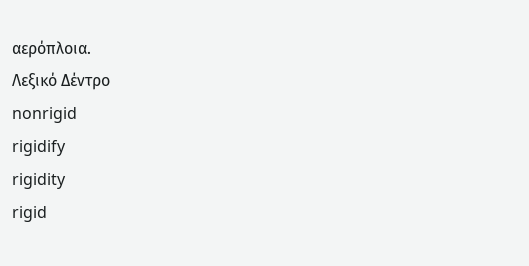αερόπλοια.
Λεξικό Δέντρο
nonrigid
rigidify
rigidity
rigid